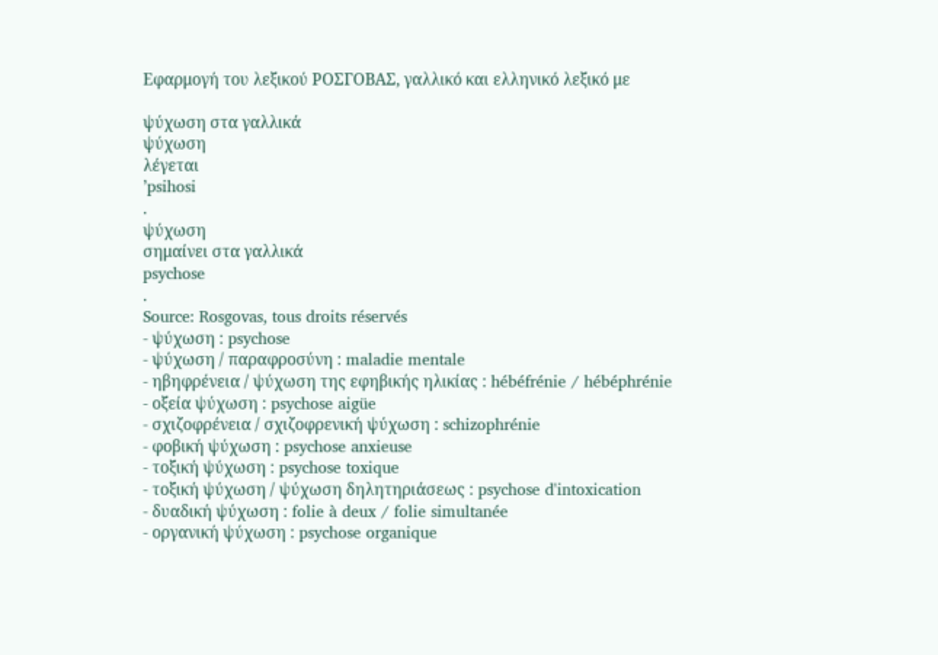Εφαρμογή του λεξικού ΡΟΣΓΟΒΑΣ, γαλλικό και ελληνικό λεξικό με

ψύχωση στα γαλλικά
ψύχωση
λέγεται
’psihosi
.
ψύχωση
σημαίνει στα γαλλικά
psychose
.
Source: Rosgovas, tous droits réservés
- ψύχωση : psychose
- ψύχωση / παραφροσύνη : maladie mentale
- ηβηφρένεια / ψύχωση της εφηβικής ηλικίας : hébéfrénie / hébéphrénie
- οξεία ψύχωση : psychose aigüe
- σχιζοφρένεια / σχιζοφρενική ψύχωση : schizophrénie
- φοβική ψύχωση : psychose anxieuse
- τοξική ψύχωση : psychose toxique
- τοξική ψύχωση / ψύχωση δηλητηριάσεως : psychose d'intoxication
- δυαδική ψύχωση : folie à deux / folie simultanée
- οργανική ψύχωση : psychose organique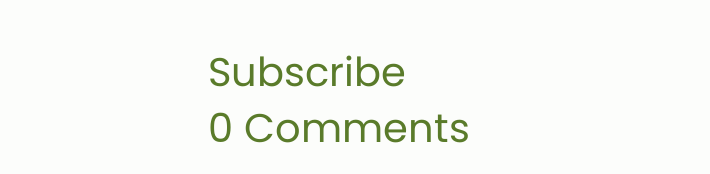Subscribe
0 Comments